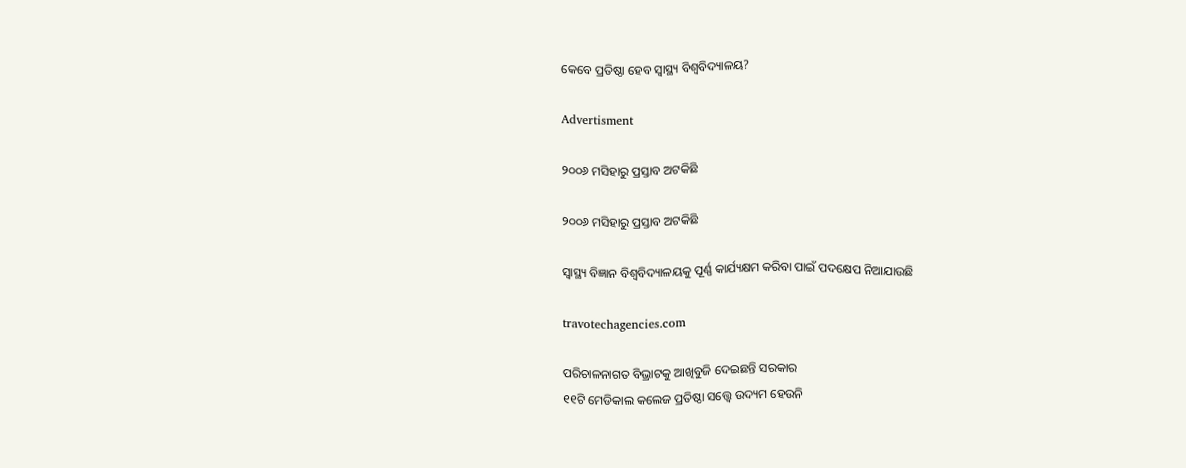କେବେ ପ୍ରତିଷ୍ଠା ହେବ ସ୍ବାସ୍ଥ୍ୟ ବିଶ୍ବବିଦ୍ୟାଳୟ?

Advertisment

୨୦୦୬ ମସିହାରୁ ପ୍ରସ୍ତାବ ଅଟକିଛି

୨୦୦୬ ମସିହାରୁ ପ୍ରସ୍ତାବ ଅଟକିଛି

ସ୍ବାସ୍ଥ୍ୟ ବିଜ୍ଞାନ ବିଶ୍ବବିଦ୍ୟାଳୟକୁ ପୂର୍ଣ୍ଣ କାର୍ଯ୍ୟକ୍ଷମ କରିବା ପାଇଁ ପଦକ୍ଷେପ ନିଆଯାଉଛି

travotechagencies.com

ପରିଚାଳନାଗତ ବିଭ୍ରାଟକୁ ଆଖିବୁଜି ଦେଇଛନ୍ତି ସରକାର
୧୧ଟି ମେଡିକାଲ କଲେଜ ପ୍ରତିଷ୍ଠା ସତ୍ତ୍ବେ ଉଦ୍ୟମ ହେଉନି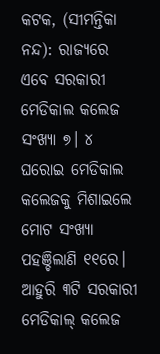କଟକ, (ସୀମନ୍ତିକା ନନ୍ଦ): ରାଜ୍ୟରେ ଏବେ ସରକାରୀ ମେଡିକାଲ କଲେଜ ସଂଖ୍ୟା ୭। ୪ ଘରୋଇ ମେଡିକାଲ କଲେଜକୁ ମିଶାଇଲେ ମୋଟ ସଂଖ୍ୟା ପହଞ୍ଚିଲାଣି ୧୧ରେ। ଆହୁରି ୩ଟି ‌ସରକାରୀ ମେଡିକାଲ୍ କଲେଜ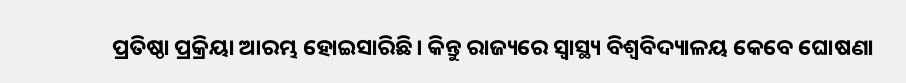ପ୍ରତିଷ୍ଠା ପ୍ରକ୍ରିୟା ଆରମ୍ଭ ହୋଇସାରିଛି। କିନ୍ତୁ ରାଜ୍ୟରେ ସ୍ବାସ୍ଥ୍ୟ ବିଶ୍ବବିଦ୍ୟାଳୟ କେବେ ଘୋଷଣା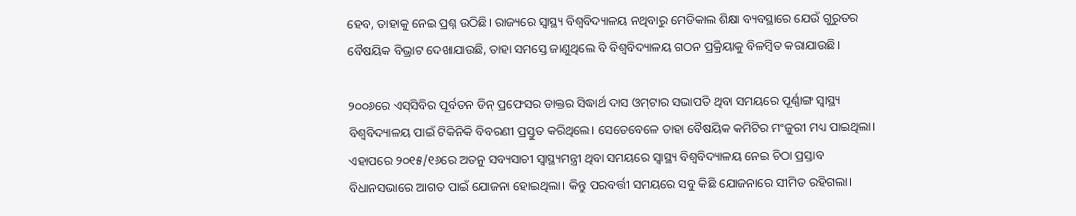ହେବ, ତାହାକୁ ନେଇ ପ୍ରଶ୍ନ ଉଠିଛି। ରାଜ୍ୟରେ ସ୍ବାସ୍ଥ୍ୟ ବିଶ୍ବବିଦ୍ୟାଳୟ ନଥିବାରୁ ମେଡିକାଲ ଶିକ୍ଷା ବ୍ୟବସ୍ଥାରେ ଯେଉଁ ଗୁରୁତର ବୈଷୟିକ ବିଭ୍ରାଟ ଦେଖାଯାଉଛି, ତାହା ସମସ୍ତେ ଜାଣୁଥିଲେ ବି ବିଶ୍ବବିଦ୍ୟାଳୟ ଗଠନ ପ୍ରକ୍ରିୟାକୁ ବିଳମ୍ବିତ କରାଯାଉଛି।

୨୦୦୬ରେ ଏସ୍‌ସିବିର ପୂର୍ବତନ ଡିନ୍‌ ପ୍ରଫେସର ଡାକ୍ତର ସିଦ୍ଧାର୍ଥ ଦାସ ଓମ୍‌ଟାର ସଭାପତି ଥିବା ସମୟରେ ପୂର୍ଣ୍ଣାଙ୍ଗ ସ୍ବାସ୍ଥ୍ୟ ବିଶ୍ବବିଦ୍ୟାଳୟ ପାଇଁ ଟିକିନିକି ବିବରଣୀ ପ୍ରସ୍ତୁତ କରିଥିଲେ। ସେତେବେଳେ ତାହା ବୈଷୟିକ କମିଟିର ମଂଜୁରୀ ମଧ୍ୟ ପାଇଥିଲା। ଏହାପରେ ୨୦୧୫/୧୬ରେ ଅତନୁ ସବ୍ୟସାଚୀ ସ୍ବାସ୍ଥ୍ୟମନ୍ତ୍ରୀ ଥିବା ସମୟରେ ସ୍ବାସ୍ଥ୍ୟ ବିଶ୍ବବିଦ୍ୟାଳୟ ନେଇ ଚିଠା ପ୍ରସ୍ତାବ ବିଧାନସଭାରେ ଆଗତ ପାଇଁ ଯୋଜନା ହୋଇଥିଲା। କିନ୍ତୁ ପରବର୍ତ୍ତୀ ସମୟରେ ସବୁ କିଛି ଯୋଜନାରେ ସୀମିତ ରହିଗଲା।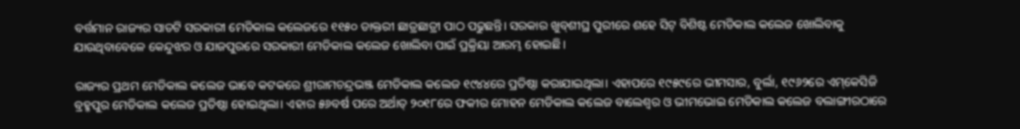ବର୍ତ୍ତମାନ ରାଜ୍ୟର ସାତଟି ସରକାରୀ ମେଡିକାଲ କଲେଜରେ ୧୧୫୦ ଡାକ୍ତରୀ ଛାତ୍ରଛାତ୍ରୀ ପାଠ ପଢୁଛନ୍ତି। ସରକାର ଖୁବ୍‌ଶୀଘ୍ର ପୁରୀରେ ଶହେ ସିଟ୍‌ ବିଶିଷ୍ଟ ମେଡିକାଲ କ‌ଲେଜ ଖୋଲିବାକୁ ଯାଉଥିବାବେଳେ କେନ୍ଦୁଝର ଓ ଯାଜପୁରରେ ସରକାରୀ ମେଡିକାଲ କଲେଜ ଖୋଲିବା ପାଇଁ ପ୍ରକ୍ରିୟା ଆରମ୍ଭ ହୋଇଛି।

ରାଜ୍ୟର ପ୍ରଥମ ମେଡିକାଲ କଲେଜ ଭାବେ କଟକରେ ଶ୍ରୀରାମଚନ୍ଦ୍ରଭଞ୍ଜ ମେଡିକାଲ କଲେଜ ୧୯୪୪ରେ ପ୍ରତିଷ୍ଠା କରାଯାଇଥିଲା। ଏହାପରେ ୧୯୫୯ରେ ଭୀମସାର, ବୁର୍ଲା, ୧୯୬୨ରେ ଏମ୍‌କେସିଜି ବ୍ରହ୍ମପୁର ମେଡିକାଲ କଲେଜ ପ୍ରତିଷ୍ଠା ହୋଇଥିଲା। ଏହାର ୫୬ବର୍ଷ ପରେ ଅର୍ଥାତ୍‌ ୨୦୧୮ରେ ଫକୀର ମୋହନ ମେଡିକାଲ କଲେଜ ବାଲେଶ୍ବର ଓ ଭୀମଭୋଇ ମେଡିକାଲ କଲେଜ ବଲାଙ୍ଗୀରଠାରେ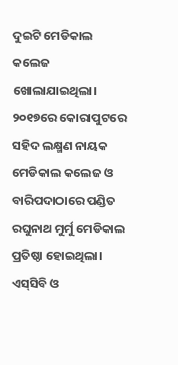ଦୁଇଟି ମେଡିକାଲ କଲେଜ ଖୋଲାଯାଇଥିଲା। ୨୦୧୭ରେ କୋରାପୁଟରେ ସହିଦ ଲକ୍ଷ୍ମଣ ନାୟକ ମେଡିକାଲ କଲେଜ ଓ ବାରିପଦାଠାରେ ପଣ୍ଡିତ ରଘୁନାଥ ମୁର୍ମୁ ମେଡିକାଲ ପ୍ରତିଷ୍ଠା ହୋଇଥିଲା। ଏସ୍‌ସିବି ଓ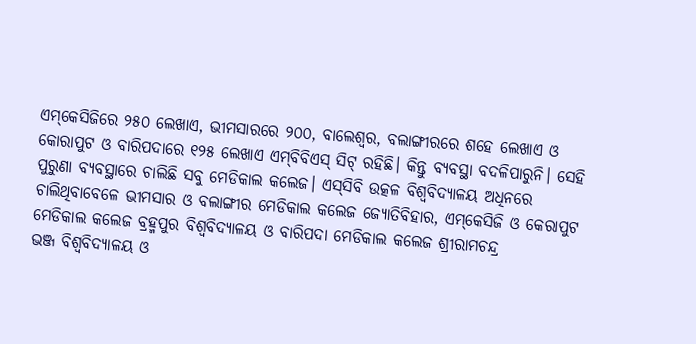ଏମ୍‌କେସିଜିରେ ୨୫୦ ଲେଖାଏ, ଭୀମସାରରେ ୨୦୦, ବାଲେଶ୍ବର, ବଲାଙ୍ଗୀରରେ ଶହେ ଲେଖାଏ ଓ କୋରାପୁଟ ଓ ବାରିପଦାରେ ୧୨୫ ଲେଖାଏ ଏମ୍‌ବିବିଏସ୍‌ ସିଟ୍ ରହିଛି। କିନ୍ତୁ ବ୍ୟବସ୍ଥା ବଦଳିପାରୁନି। ସେହି ପୁରୁଣା ବ୍ୟବସ୍ଥାରେ ଚାଲିଛି ସବୁ ମେଡିକାଲ କଲେଜ। ଏସ୍‌ସିବି ଉତ୍କଳ ବିଶ୍ବବିଦ୍ୟାଳୟ ଅଧିନରେ ଚାଲିଥିବାବେଳେ ଭୀମସାର ଓ ବଲାଙ୍ଗୀର ମେଡିକାଲ କଲେଜ ଜ୍ୟୋତିବିହାର, ଏମ୍‌କେସିଜି ଓ କେରାପୁଟ ମେଡିକାଲ କଲେଜ ବ୍ରହ୍ମପୁର ବିଶ୍ବବିଦ୍ୟାଳୟ ଓ ବାରିପଦା ମେଡିକାଲ କଲେଜ ଶ୍ରୀରାମଚନ୍ଦ୍ର ଭଞ୍ଜ ‌ବିଶ୍ବବିଦ୍ୟାଳୟ ଓ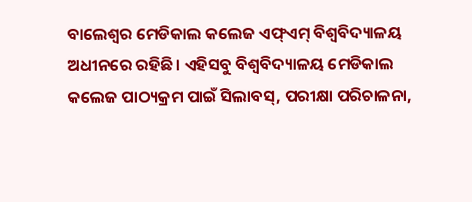ବାଲେଶ୍ବର ମେଡିକାଲ କଲେଜ ଏଫ୍‌ଏମ୍‌ ବିଶ୍ବବିଦ୍ୟାଳୟ ଅଧୀନରେ ରହିଛି। ଏହିସବୁ ବିଶ୍ବବିଦ୍ୟାଳୟ ମେଡିକାଲ କଲେଜ ପାଠ୍ୟକ୍ରମ ପାଇଁ ସିଲାବସ୍‌, ପରୀକ୍ଷା ପରିଚାଳନା,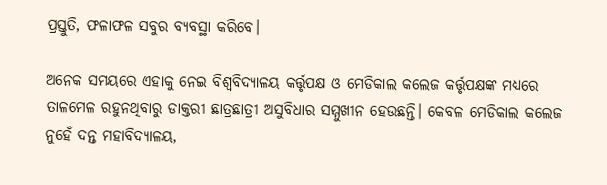ପ୍ରସ୍ତୁତି, ଫଳାଫଳ ସବୁର ବ୍ୟବସ୍ଥା କରିବେ।

ଅନେକ ସମୟରେ ଏହାକୁ ନେଇ ବିଶ୍ବବିଦ୍ୟାଳୟ କର୍ତ୍ତୃପକ୍ଷ ଓ ମେଡିକାଲ କଲେଜ କର୍ତ୍ତୃପକ୍ଷଙ୍କ ମଧ୍ୟରେ ତାଳମେଳ ରହୁନଥିବାରୁ ଡାକ୍ତରୀ ଛାତ୍ରଛାତ୍ରୀ ଅସୁବିଧାର ସମ୍ମୁଖୀନ ହେଉଛନ୍ତି। କେବଳ ମେଡିକାଲ କଲେଜ ନୁହେଁ ଦନ୍ତ ମହାବିଦ୍ୟାଳୟ,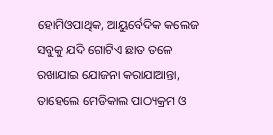ହୋମିଓପାଥିକ, ଆୟୁର୍ବେଦିକ କଲେଜ ସବୁକୁ ଯଦି ଗୋଟିଏ ଛାତ ତଳେ ରଖାଯାଇ ଯୋଜନା କରାଯାଆନ୍ତା, ତାହେଲେ ମେଡିକାଲ ପାଠ୍ୟକ୍ରମ ଓ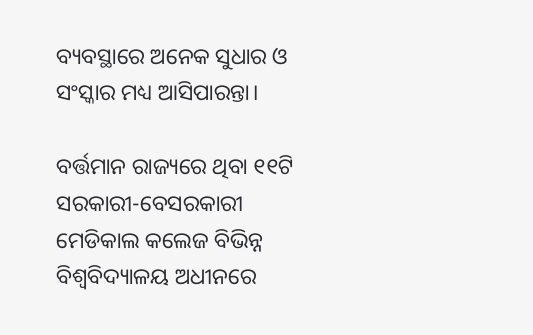ବ୍ୟବସ୍ଥାରେ ଅନେକ ସୁଧାର ଓ ସଂସ୍କାର ମଧ୍ୟ ଆସିପାରନ୍ତା।

ବର୍ତ୍ତମାନ ରାଜ୍ୟରେ ଥିବା ୧୧ଟି ସରକାରୀ-ବେସରକାରୀ ମେଡିକାଲ କଲେଜ ବିଭିନ୍ନ ବିଶ୍ବବିଦ୍ୟାଳୟ ଅଧୀନରେ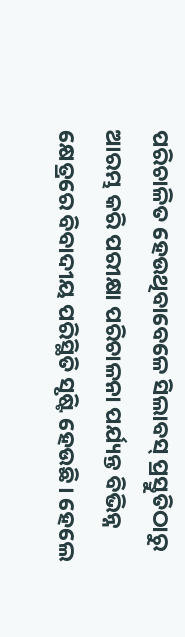ପରିଚାଳିତ ହେଉଥିବାବେଳେ ସିଲାବସ୍‌ ପ୍ରସ୍ତୁତିଠାରୁ ଆରମ୍ଭ କରି ପରୀକ୍ଷା ପରିଚାଳନା ପର୍ଯ୍ୟନ୍ତ ବିଭିନ୍ନ କ୍ଷେତ୍ରରେ ବିବାଦୀୟ ପରିସ୍ଥିତି ସୃଷ୍ଟି ହେଉଛି। ହେଲେ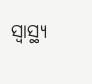ସ୍ବାସ୍ଥ୍ୟ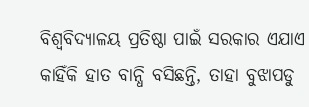ବିଶ୍ବବିଦ୍ୟାଳୟ ପ୍ରତିଷ୍ଠା ପାଇଁ ସରକାର ଏଯାଏ କାହିଁକି ହାତ ବାନ୍ଧି ବସିଛନ୍ତି, ତାହା ବୁଝାପଡୁ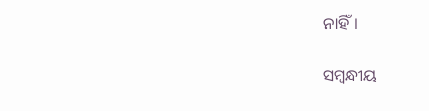ନାହିଁ।

ସମ୍ବନ୍ଧୀୟ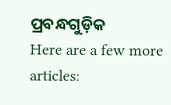ପ୍ରବନ୍ଧଗୁଡ଼ିକ
Here are a few more articles: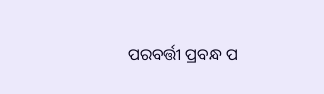ପରବର୍ତ୍ତୀ ପ୍ରବନ୍ଧ ପ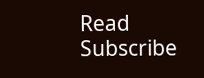Read
Subscribe